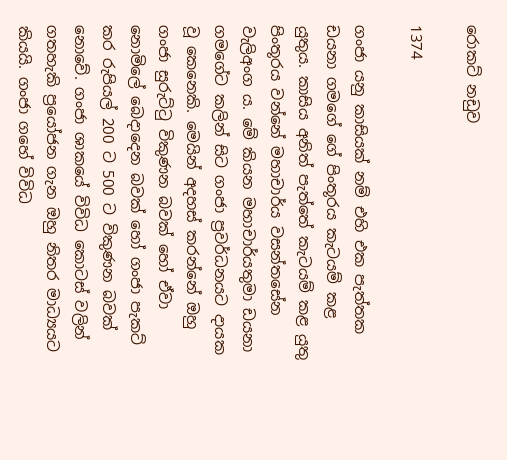රොකට් නඩුව

1374

ගංජා යනු කාසියක් නම් එහි එක පැත්තක ඩයනා ගමගේ ගේ පිංතූරය කැටයම් කළ යුතුය. කාසිය අනිත් පැත්තේ කැටයම් කළ යුතු පිංතූරය වන්නේ මහාචාර්ය වසන්තසේන වැලිඅංග ය. මේ කියන මහාචාර්යතුමා ඩයනා ගමගේට කලින් සිට ගංජා ප්‍රවර්ධනයට දායක වූ කෙනෙකි. මෙයින් අදහස් කරන්නේ ඔහු ගංජා සුරුට්ටු විකුණන බවක් හෝ ඒවා නොමිලේ බෙදාදෙන බවක් හෝ ගංජා පැකට් කර රුපියල් 200 ට 500 ට විකුණන බවක් නොවේ. ගංජා ශාකයේ විවිධ කොටස් වලින් ගතහැකි ප්‍රයෝජන ගැන ඔහු නිතර මාධ්‍යයට කියයි. ගංජා ගහේ විවිධ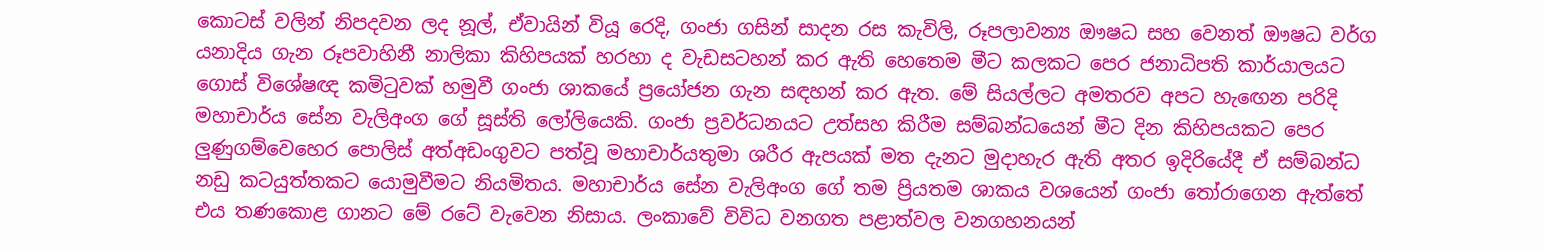කොටස් වලින් නිපදවන ලද නූල්, ඒවායින් වියූ රෙදි, ගංජා ගසින් සාදන රස කැවිලි, රූපලාවන්‍ය ඖෂධ සහ වෙනත් ඖෂධ වර්ග යනාදිය ගැන රූපවාහිනී නාලිකා කිහිපයක් හරහා ද වැඩසටහන් කර ඇති හෙතෙම මීට කලකට පෙර ජනාධිපති කාර්යාලයට ගොස් විශේෂඥ කමිටුවක් හමුවී ගංජා ශාකයේ ප්‍රයෝජන ගැන සඳහන් කර ඇත. මේ සියල්ලට අමතරව අපට හැඟෙන පරිදි මහාචාර්ය සේන වැලිඅංග ගේ සූස්ති ලෝලියෙකි. ගංජා ප්‍රවර්ධනයට උත්සහ කිරීම සම්බන්ධයෙන් මීට දින කිහිපයකට පෙර ලුණුගම්වෙහෙර පොලිස් අත්අඩංගුවට පත්වූ මහාචාර්යතුමා ශරීර ඇපයක් මත දැනට මුදාහැර ඇති අතර ඉදිරියේදී ඒ සම්බන්ධ නඩු කටයුත්තකට යොමුවීමට නියමිතය. මහාචාර්ය සේන වැලිඅංග ගේ තම ප්‍රියතම ශාකය වශයෙන් ගංජා තෝරාගෙන ඇත්තේ එය තණකොළ ගානට මේ රටේ වැවෙන නිසාය. ලංකාවේ විවිධ වනගත පළාත්වල වනගහනයන්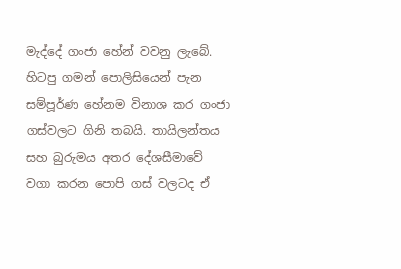මැද්දේ ගංජා හේන් වවනු ලැබේ. හිටපු ගමන් පොලිසියෙන් පැන සම්පූර්ණ හේනම විනාශ කර ගංජා ගස්වලට ගිනි තබයි. තායිලන්තය සහ බුරුමය අතර දේශසීමාවේ වගා කරන පොපි ගස් වලටද ඒ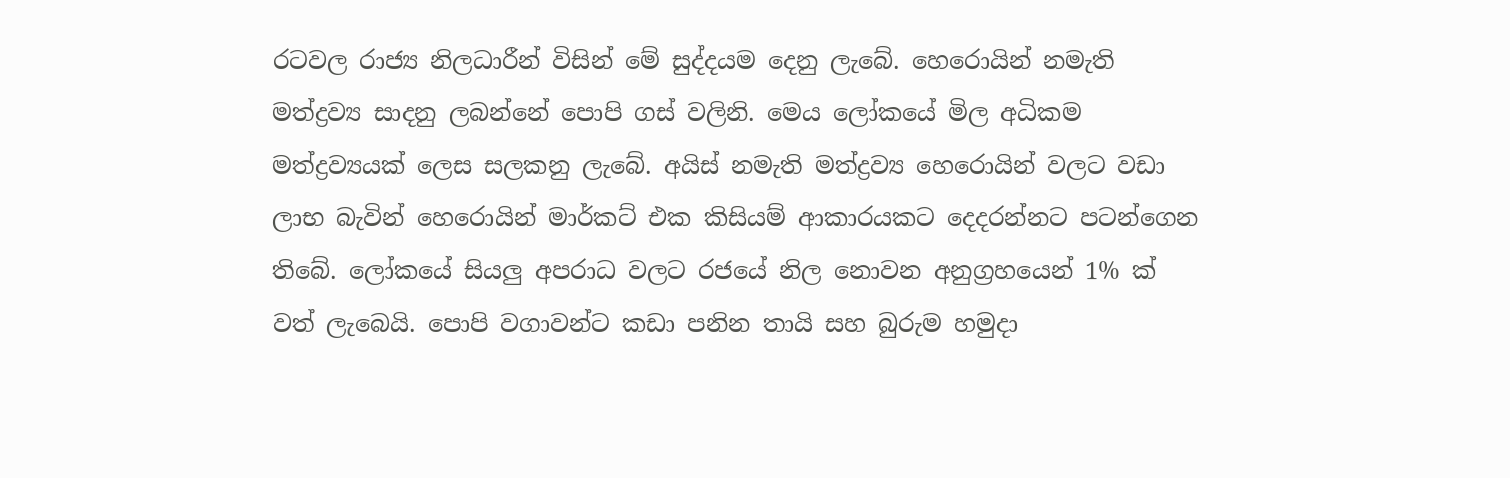රටවල රාජ්‍ය නිලධාරීන් විසින් මේ සුද්දයම දෙනු ලැබේ. හෙරොයින් නමැති මත්ද්‍රව්‍ය සාදනු ලබන්නේ පොපි ගස් වලිනි. මෙය ලෝකයේ මිල අධිකම මත්ද්‍රව්‍යයක් ලෙස සලකනු ලැබේ. අයිස් නමැති මත්ද්‍රව්‍ය හෙරොයින් වලට වඩා ලාභ බැවින් හෙරොයින් මාර්කට් එක කිසියම් ආකාරයකට දෙදරන්නට පටන්ගෙන තිබේ. ලෝකයේ සියලු අපරාධ වලට රජයේ නිල නොවන අනුග්‍රහයෙන් 1% ක් වත් ලැබෙයි. පොපි වගාවන්ට කඩා පනින තායි සහ බුරුම හමුදා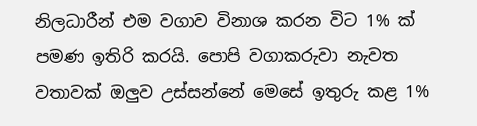නිලධාරීන් එම වගාව විනාශ කරන විට 1% ක් පමණ ඉතිරි කරයි. පොපි වගාකරුවා නැවත වතාවක් ඔලුව උස්සන්නේ මෙසේ ඉතුරු කළ 1%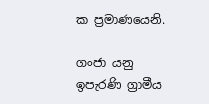ක ප්‍රමාණයෙනි.

ගංජා යනු ඉපැරණි ග්‍රාමීය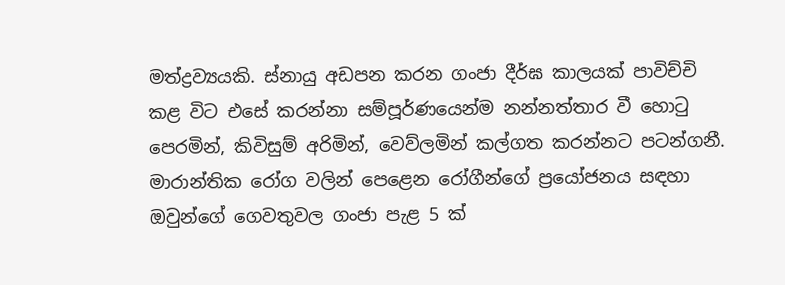මත්ද්‍රව්‍යයකි. ස්නායු අඩපන කරන ගංජා දීර්ඝ කාලයක් පාවිච්චි කළ විට එසේ කරන්නා සම්පූර්ණයෙන්ම නන්නත්තාර වී හොටු පෙරමින්, කිවිසුම් අරිමින්, වෙව්ලමින් කල්ගත කරන්නට පටන්ගනී. මාරාන්තික රෝග වලින් පෙළෙන රෝගීන්ගේ ප්‍රයෝජනය සඳහා ඔවුන්ගේ ගෙවතුවල ගංජා පැළ 5 ක්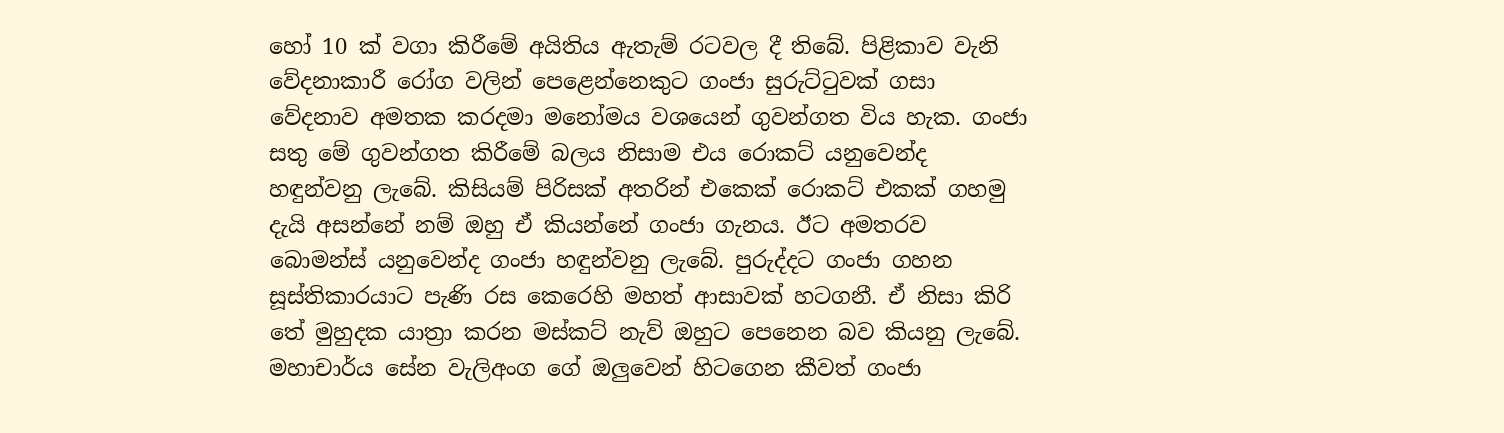හෝ 10 ක් වගා කිරීමේ අයිතිය ඇතැම් රටවල දී තිබේ. පිළිකාව වැනි වේදනාකාරී රෝග වලින් පෙළෙන්නෙකුට ගංජා සුරුට්ටුවක් ගසා වේදනාව අමතක කරදමා මනෝමය වශයෙන් ගුවන්ගත විය හැක. ගංජා සතු මේ ගුවන්ගත කිරීමේ බලය නිසාම එය රොකට් යනුවෙන්ද හඳුන්වනු ලැබේ. කිසියම් පිරිසක් අතරින් එකෙක් රොකට් එකක් ගහමු දැයි අසන්නේ නම් ඔහු ඒ කියන්නේ ගංජා ගැනය. ඊට අමතරව බොමන්ස් යනුවෙන්ද ගංජා හඳුන්වනු ලැබේ. පුරුද්දට ගංජා ගහන සූස්තිකාරයාට පැණි රස කෙරෙහි මහත් ආසාවක් හටගනී. ඒ නිසා කිරි තේ මුහුදක යාත්‍රා කරන මස්කට් නැව් ඔහුට පෙනෙන බව කියනු ලැබේ. මහාචාර්ය සේන වැලිඅංග ගේ ඔලුවෙන් හිටගෙන කීවත් ගංජා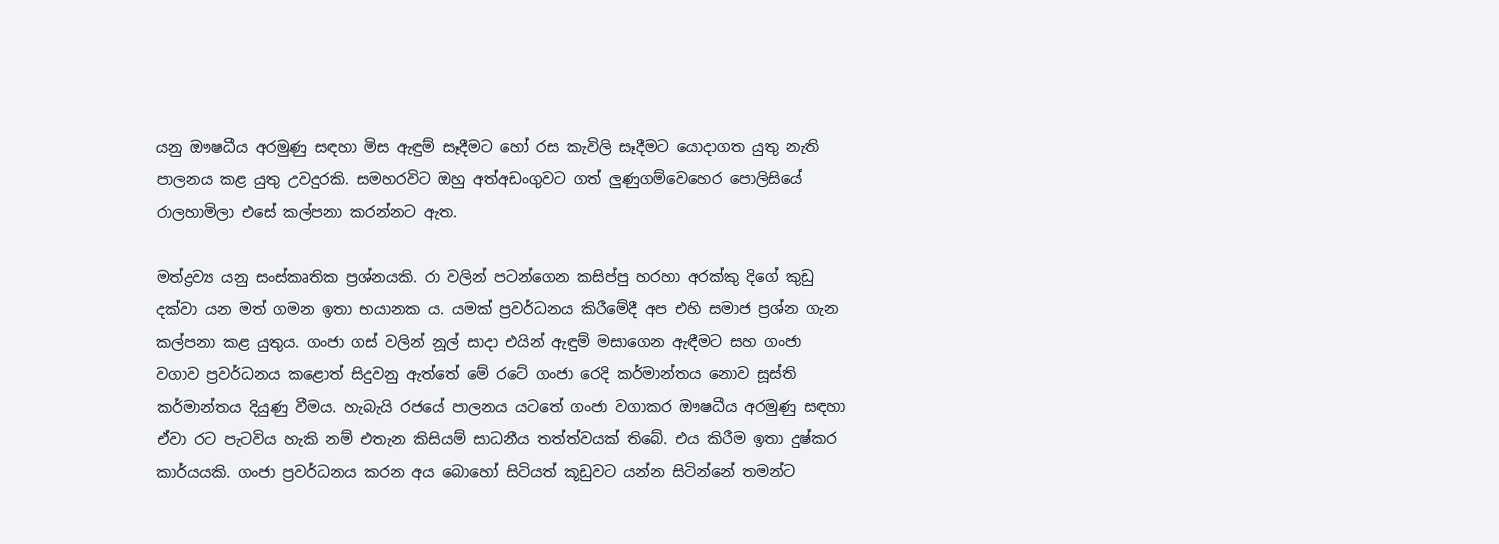යනු ඖෂධීය අරමුණු සඳහා මිස ඇඳුම් සෑදීමට හෝ රස කැවිලි සෑදීමට යොදාගත යුතු නැති පාලනය කළ යුතු උවදුරකි. සමහරවිට ඔහු අත්අඩංගුවට ගත් ලුණුගම්වෙහෙර පොලිසියේ රාලහාමිලා එසේ කල්පනා කරන්නට ඇත.

මත්ද්‍රව්‍ය යනු සංස්කෘතික ප්‍රශ්නයකි. රා වලින් පටන්ගෙන කසිප්පු හරහා අරක්කු දිගේ කුඩු දක්වා යන මත් ගමන ඉතා භයානක ය. යමක් ප්‍රවර්ධනය කිරීමේදී අප එහි සමාජ ප්‍රශ්න ගැන කල්පනා කළ යුතුය. ගංජා ගස් වලින් නූල් සාදා එයින් ඇඳුම් මසාගෙන ඇඳීමට සහ ගංජා වගාව ප්‍රවර්ධනය කළොත් සිදුවනු ඇත්තේ මේ රටේ ගංජා රෙදි කර්මාන්තය නොව සූස්ති කර්මාන්තය දියුණු වීමය. හැබැයි රජයේ පාලනය යටතේ ගංජා වගාකර ඖෂධීය අරමුණු සඳහා ඒවා රට පැටවිය හැකි නම් එතැන කිසියම් සාධනීය තත්ත්වයක් තිබේ. එය කිරීම ඉතා දුෂ්කර කාර්යයකි. ගංජා ප්‍රවර්ධනය කරන අය බොහෝ සිටියත් කූඩුවට යන්න සිටින්නේ තමන්ට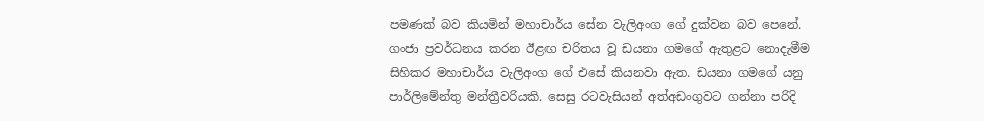පමණක් බව කියමින් මහාචාර්ය සේන වැලිඅංග ගේ දුක්වන බව පෙනේ. ගංජා ප්‍රවර්ධනය කරන ඊළඟ චරිතය වූ ඩයනා ගමගේ ඇතුළට නොදැමීම සිහිකර මහාචාර්ය වැලිඅංග ගේ එසේ කියනවා ඇත. ඩයනා ගමගේ යනු පාර්ලිමේන්තු මන්ත්‍රීවරියකි. සෙසු රටවැසියන් අත්අඩංගුවට ගන්නා පරිදි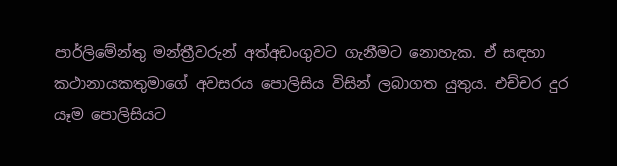පාර්ලිමේන්තු මන්ත්‍රීවරුන් අත්අඩංගුවට ගැනීමට නොහැක. ඒ සඳහා කථානායකතුමාගේ අවසරය පොලිසිය විසින් ලබාගත යුතුය. එච්චර දුර යෑම පොලිසියට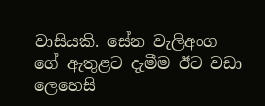වාසියකි. සේන වැලිඅංග ගේ ඇතුළට දැමීම ඊට වඩා ලෙහෙසි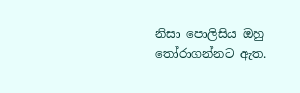නිසා පොලිසිය ඔහු තෝරාගන්නට ඇත.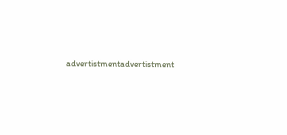advertistmentadvertistment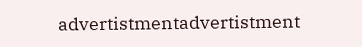advertistmentadvertistment